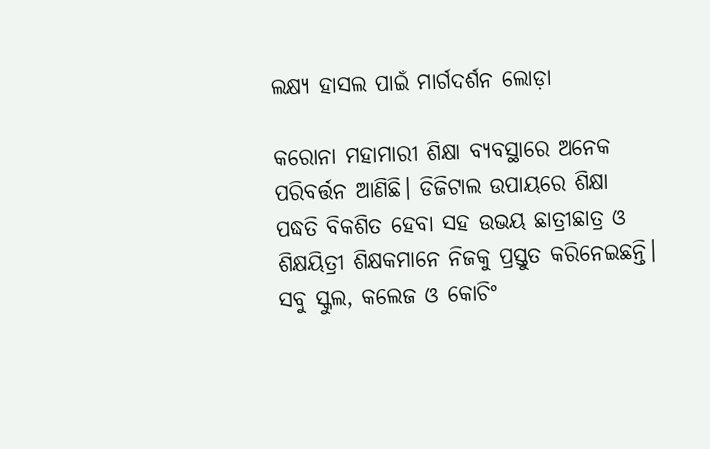ଲକ୍ଷ୍ୟ ହାସଲ ପାଇଁ ମାର୍ଗଦର୍ଶନ ଲୋଡ଼ା

କରୋନା ମହାମାରୀ ଶିକ୍ଷା ବ୍ୟବସ୍ଥାରେ ଅନେକ ପରିବର୍ତ୍ତନ ଆଣିଛି। ଡିଜିଟାଲ ଉପାୟରେ ଶିକ୍ଷା ପଦ୍ଧତି ବିକଶିତ ହେବା ସହ ଉଭୟ ଛାତ୍ରୀଛାତ୍ର ଓ ଶିକ୍ଷୟିତ୍ରୀ ଶିକ୍ଷକମାନେ ନିଜକୁ ପ୍ରସ୍ତୁତ କରିନେଇଛନ୍ତି। ସବୁ ସ୍କୁଲ, କଲେଜ ଓ କୋଚିଂ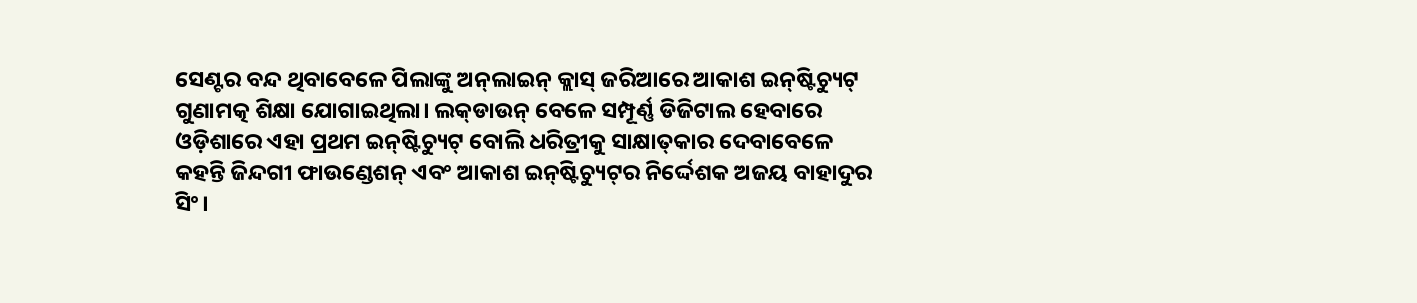ସେଣ୍ଟର ବନ୍ଦ ଥିବାବେଳେ ପିଲାଙ୍କୁ ଅନ୍‌ଲାଇନ୍‌ କ୍ଲାସ୍‌ ଜରିଆରେ ଆକାଶ ଇନ୍‌ଷ୍ଟିଚ୍ୟୁଟ୍‌ ଗୁଣାମତ୍କ ଶିକ୍ଷା ଯୋଗାଇଥିଲା। ଲକ୍‌ଡାଉନ୍‌ ବେଳେ ସମ୍ପୂର୍ଣ୍ଣ ଡିଜିଟାଲ ହେବାରେ ଓଡ଼ିଶାରେ ଏହା ପ୍ରଥମ ଇନ୍‌ଷ୍ଟିଚ୍ୟୁଟ୍‌ ବୋଲି ଧରିତ୍ରୀକୁ ସାକ୍ଷାତ୍‌କାର ଦେବାବେଳେ କହନ୍ତି ଜିନ୍ଦଗୀ ଫାଉଣ୍ଡେଶନ୍‌ ଏବଂ ଆକାଶ ଇନ୍‌ଷ୍ଟିଚ୍ୟୁଟ୍‌ର ନିର୍ଦ୍ଦେଶକ ଅଜୟ ବାହାଦୁର ସିଂ।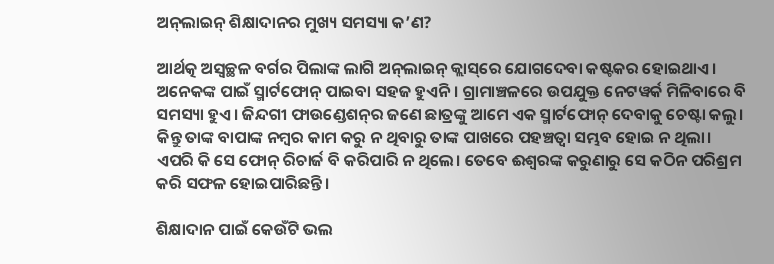ଅନ୍‌ଲାଇନ୍‌ ଶିକ୍ଷାଦାନର ମୁଖ୍ୟ ସମସ୍ୟା କ’ଣ?

ଆର୍ଥତ୍କ ଅସ୍ବଚ୍ଛଳ ବର୍ଗର ପିଲାଙ୍କ ଲାଗି ଅନ୍‌ଲାଇନ୍‌ କ୍ଲାସ୍‌ରେ ଯୋଗଦେବା କଷ୍ଟକର ହୋଇଥାଏ। ଅନେକଙ୍କ ପାଇଁ ସ୍ମାର୍ଟଫୋନ୍‌ ପାଇବା ସହଜ ହୁଏନି। ଗ୍ରାମାଞ୍ଚଳରେ ଉପଯୁକ୍ତ ନେଟୱର୍କ ମିଳିବାରେ ବି ସମସ୍ୟା ହୁଏ। ଜିନ୍ଦଗୀ ଫାଉଣ୍ଡେଶନ୍‌ର ଜଣେ ଛାତ୍ରଙ୍କୁ ଆମେ ଏକ ସ୍ମାର୍ଟଫୋନ୍‌ ଦେବାକୁ ଚେଷ୍ଟା କଲୁ। କିନ୍ତୁ ତାଙ୍କ ବାପାଙ୍କ ନମ୍ବର କାମ କରୁ ନ ଥିବାରୁ ତାଙ୍କ ପାଖରେ ପହଞ୍ଚତ୍ବା ସମ୍ଭବ ହୋଇ ନ ଥିଲା। ଏପରି କି ସେ ଫୋନ୍‌ ରିଚାର୍ଜ ବି କରିପାରି ନ ଥିଲେ। ତେବେ ଈଶ୍ୱରଙ୍କ କରୁଣାରୁ ସେ କଠିନ ପରିଶ୍ରମ କରି ସଫଳ ହୋଇପାରିଛନ୍ତି।

ଶିକ୍ଷାଦାନ ପାଇଁ କେଉଁଟି ଭଲ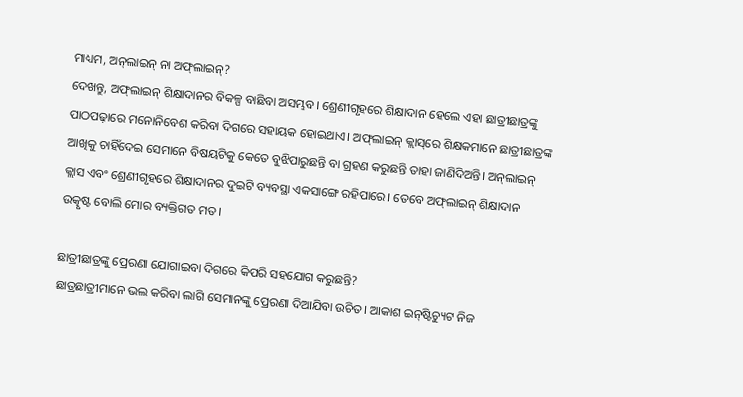ମାଧ୍ୟମ, ଅନ୍‌ଲାଇନ୍‌ ନା ଅଫ୍‌ଲାଇନ୍‌?
ଦେଖନ୍ତୁ, ଅଫ୍‌ଲାଇନ୍‌ ଶିକ୍ଷାଦାନର ବିକଳ୍ପ ବାଛିବା ଅସମ୍ଭବ। ଶ୍ରେଣୀଗୃହରେ ଶିକ୍ଷାଦାନ ହେଲେ ଏହା ଛାତ୍ରୀଛାତ୍ରଙ୍କୁ ପାଠପଢ଼ାରେ ମନୋନିବେଶ କରିବା ଦିଗରେ ସହାୟକ ହୋଇଥାଏ। ଅଫ୍‌ଲାଇନ୍‌ କ୍ଲାସ୍‌ରେ ଶିକ୍ଷକମାନେ ଛାତ୍ରୀଛାତ୍ରଙ୍କ ଆଖିକୁ ଚାହିଁଦେଇ ସେମାନେ ବିଷୟଟିକୁ କେତେ ବୁଝିପାରୁଛନ୍ତି ବା ଗ୍ରହଣ କରୁଛନ୍ତି ତାହା ଜାଣିଦିଅନ୍ତି। ଅନ୍‌ଲାଇନ୍‌ କ୍ଲାସ ଏବଂ ଶ୍ରେଣୀଗୃହରେ ଶିକ୍ଷାଦାନର ଦୁଇଟି ବ୍ୟବସ୍ଥା ଏକସାଙ୍ଗେ ରହିପାରେ। ତେବେ ଅଫ୍‌ଲାଇନ୍‌ ଶିକ୍ଷାଦାନ ଉତ୍କୃଷ୍ଟ ବୋଲି ମୋର ବ୍ୟକ୍ତିଗତ ମତ।

ଛାତ୍ରୀଛାତ୍ରଙ୍କୁ ପ୍ରେରଣା ଯୋଗାଇବା ଦିଗରେ କିପରି ସହଯୋଗ କରୁଛନ୍ତି?
ଛାତ୍ରଛାତ୍ରୀମାନେ ଭଲ କରିବା ଲାଗି ସେମାନଙ୍କୁ ପ୍ରେରଣା ଦିଆଯିବା ଉଚିତ। ଆକାଶ ଇନ୍‌ଷ୍ଟିଚ୍ୟୁଟ ନିଜ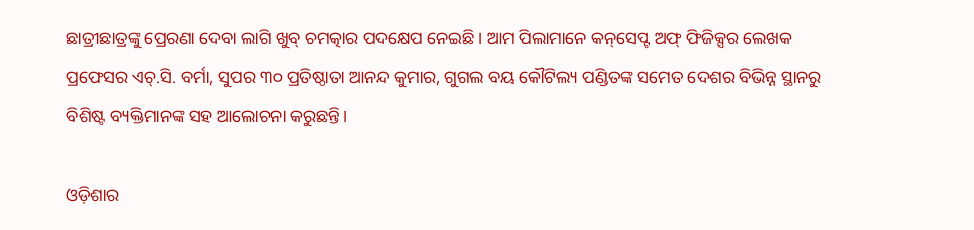ଛାତ୍ରୀଛାତ୍ରଙ୍କୁ ପ୍ରେରଣା ଦେବା ଲାଗି ଖୁବ୍‌ ଚମତ୍କାର ପଦକ୍ଷେପ ନେଇଛି। ଆମ ପିଲାମାନେ କନ୍‌ସେପ୍ଟ ଅଫ୍‌ ଫିଜିକ୍ସର ଲେଖକ ପ୍ରଫେସର ଏଚ୍‌.ସି. ବର୍ମା, ସୁପର ୩୦ ପ୍ରତିଷ୍ଠାତା ଆନନ୍ଦ କୁମାର, ଗୁଗଲ ବୟ କୌଟିଲ୍ୟ ପଣ୍ଡିତଙ୍କ ସମେତ ଦେଶର ବିଭିନ୍ନ ସ୍ଥାନରୁ ବିଶିଷ୍ଟ ବ୍ୟକ୍ତିମାନଙ୍କ ସହ ଆଲୋଚନା କରୁଛନ୍ତି।

ଓଡ଼ିଶାର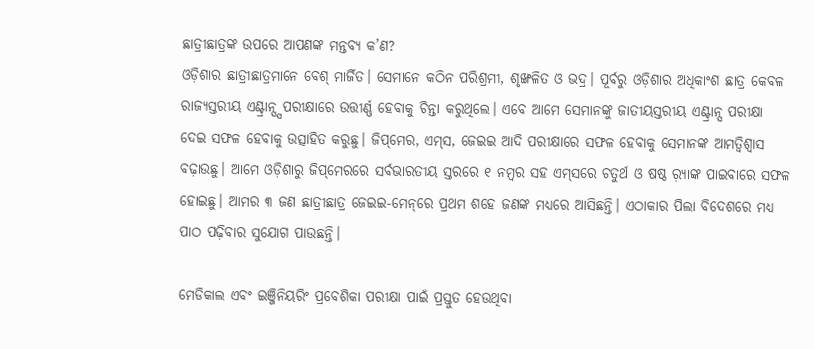ଛାତ୍ରୀଛାତ୍ରଙ୍କ ଉପରେ ଆପଣଙ୍କ ମନ୍ତବ୍ୟ କ’ଣ?
ଓଡ଼ିଶାର ଛାତ୍ରୀଛାତ୍ରମାନେ ବେଶ୍‌ ମାର୍ଜିତ। ସେମାନେ କଠିନ ପରିଶ୍ରମୀ, ଶୃଙ୍ଖଳିତ ଓ ଭଦ୍ର। ପୂର୍ବରୁ ଓଡ଼ିଶାର ଅଧିକାଂଶ ଛାତ୍ର କେବଳ ରାଜ୍ୟସ୍ତରୀୟ ଏଣ୍ଟ୍ରାନ୍ସ୍ସ ପରୀକ୍ଷାରେ ଉତ୍ତୀର୍ଣ୍ଣ ହେବାକୁ ଚିନ୍ତା କରୁଥିଲେ। ଏବେ ଆମେ ସେମାନଙ୍କୁ ଜାତୀୟସ୍ତରୀୟ ଏଣ୍ଟ୍ରାନ୍ସ ପରୀକ୍ଷା ଦେଇ ସଫଳ ହେବାକୁ ଉତ୍ସାହିତ କରୁଛୁ। ଜିପ୍‌ମେର, ଏମ୍‌ସ, ଜେଇଇ ଆଦି ପରୀକ୍ଷାରେ ସଫଳ ହେବାକୁ ସେମାନଙ୍କ ଆମତ୍ବିଶ୍ୱାସ ବଢ଼ାଉଛୁ। ଆମେ ଓଡ଼ିଶାରୁ ଜିପ୍‌ମେରରେ ସର୍ବଭାରତୀୟ ସ୍ତରରେ ୧ ନମ୍ବର ସହ ଏମ୍‌ସରେ ଚତୁର୍ଥ ଓ ଷଷ୍ଠ ର଼୍ୟାଙ୍କ ପାଇବାରେ ସଫଳ ହୋଇଛୁ। ଆମର ୩ ଜଣ ଛାତ୍ରୀଛାତ୍ର ଜେଇଇ-ମେନ୍‌ରେ ପ୍ରଥମ ଶହେ ଜଣଙ୍କ ମଧ୍ୟରେ ଆସିଛନ୍ତି। ଏଠାକାର ପିଲା ବିଦେଶରେ ମଧ୍ୟ ପାଠ ପଢ଼ିବାର ସୁଯୋଗ ପାଉଛନ୍ତି।

ମେଡିକାଲ ଏବଂ ଇଞ୍ଜିନିୟରିଂ ପ୍ରବେଶିକା ପରୀକ୍ଷା ପାଇଁ ପ୍ରସ୍ତୁତ ହେଉଥିବା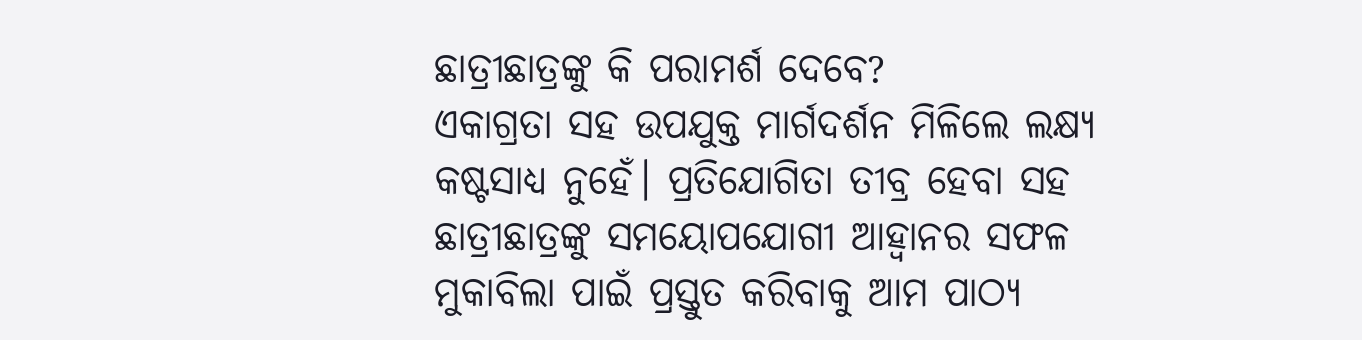ଛାତ୍ରୀଛାତ୍ରଙ୍କୁ କି ପରାମର୍ଶ ଦେବେ?
ଏକାଗ୍ରତା ସହ ଉପଯୁକ୍ତ ମାର୍ଗଦର୍ଶନ ମିଳିଲେ ଲକ୍ଷ୍ୟ କଷ୍ଟସାଧ୍ୟ ନୁହେଁ। ପ୍ରତିଯୋଗିତା ତୀବ୍ର ହେବା ସହ ଛାତ୍ରୀଛାତ୍ରଙ୍କୁ ସମୟୋପଯୋଗୀ ଆହ୍ବାନର ସଫଳ ମୁକାବିଲା ପାଇଁ ପ୍ରସ୍ତୁତ କରିବାକୁ ଆମ ପାଠ୍ୟ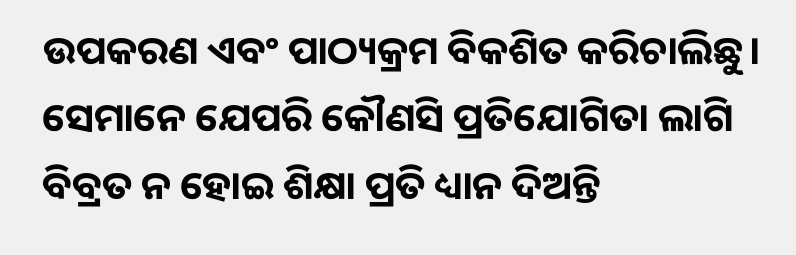ଉପକରଣ ଏବଂ ପାଠ୍ୟକ୍ରମ ବିକଶିତ କରିଚାଲିଛୁ। ସେମାନେ ଯେପରି କୌଣସି ପ୍ରତିଯୋଗିତା ଲାଗି ବିବ୍ରତ ନ ହୋଇ ଶିକ୍ଷା ପ୍ରତି ଧ୍ୟାନ ଦିଅନ୍ତି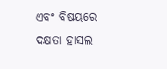ଏବଂ ବିଷୟରେ ଦକ୍ଷତା ହାସଲ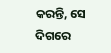କରନ୍ତି, ସେ ଦିଗରେ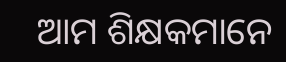ଆମ ଶିକ୍ଷକମାନେ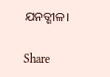ଯନତ୍ଶୀଳ।

Share